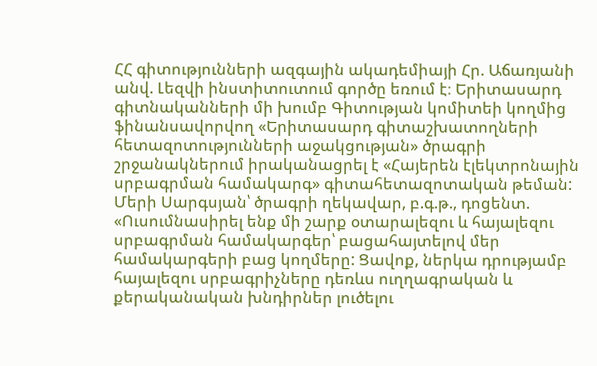ՀՀ գիտությունների ազգային ակադեմիայի Հր. Աճառյանի անվ. Լեզվի ինստիտուտում գործը եռում է։ Երիտասարդ գիտնականների մի խումբ Գիտության կոմիտեի կողմից ֆինանսավորվող «Երիտասարդ գիտաշխատողների հետազոտությունների աջակցության» ծրագրի շրջանակներում իրականացրել է «Հայերեն էլեկտրոնային սրբագրման համակարգ» գիտահետազոտական թեման:
Մերի Սարգսյան՝ ծրագրի ղեկավար, բ.գ.թ., դոցենտ. «Ուսումնասիրել ենք մի շարք օտարալեզու և հայալեզու սրբագրման համակարգեր՝ բացահայտելով մեր համակարգերի բաց կողմերը: Ցավոք, ներկա դրությամբ հայալեզու սրբագրիչները դեռևս ուղղագրական և քերականական խնդիրներ լուծելու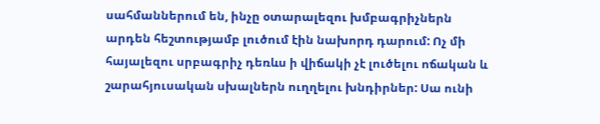սահմաններում են, ինչը օտարալեզու խմբագրիչներն արդեն հեշտությամբ լուծում էին նախորդ դարում: Ոչ մի հայալեզու սրբագրիչ դեռևս ի վիճակի չէ լուծելու ոճական և շարահյուսական սխալներն ուղղելու խնդիրներ: Սա ունի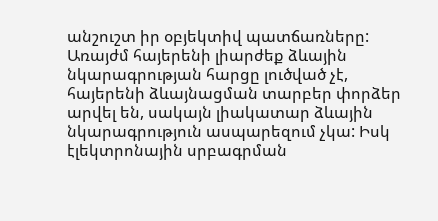անշուշտ իր օբյեկտիվ պատճառները: Առայժմ հայերենի լիարժեք ձևային նկարագրության հարցը լուծված չէ, հայերենի ձևայնացման տարբեր փորձեր արվել են, սակայն լիակատար ձևային նկարագրություն ասպարեզում չկա: Իսկ էլեկտրոնային սրբագրման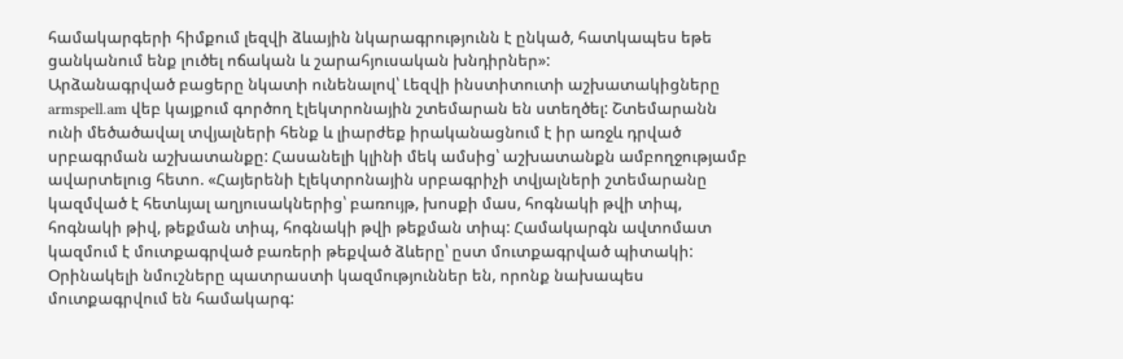համակարգերի հիմքում լեզվի ձևային նկարագրությունն է ընկած, հատկապես եթե ցանկանում ենք լուծել ոճական և շարահյուսական խնդիրներ»:
Արձանագրված բացերը նկատի ունենալով՝ Լեզվի ինստիտուտի աշխատակիցները armspell.am վեբ կայքում գործող էլեկտրոնային շտեմարան են ստեղծել: Շտեմարանն ունի մեծածավալ տվյալների հենք և լիարժեք իրականացնում է իր առջև դրված սրբագրման աշխատանքը: Հասանելի կլինի մեկ ամսից՝ աշխատանքն ամբողջությամբ ավարտելուց հետո. «Հայերենի էլեկտրոնային սրբագրիչի տվյալների շտեմարանը կազմված է հետևյալ աղյուսակներից՝ բառույթ, խոսքի մաս, հոգնակի թվի տիպ, հոգնակի թիվ, թեքման տիպ, հոգնակի թվի թեքման տիպ: Համակարգն ավտոմատ կազմում է մուտքագրված բառերի թեքված ձևերը՝ ըստ մուտքագրված պիտակի: Օրինակելի նմուշները պատրաստի կազմություններ են, որոնք նախապես մուտքագրվում են համակարգ: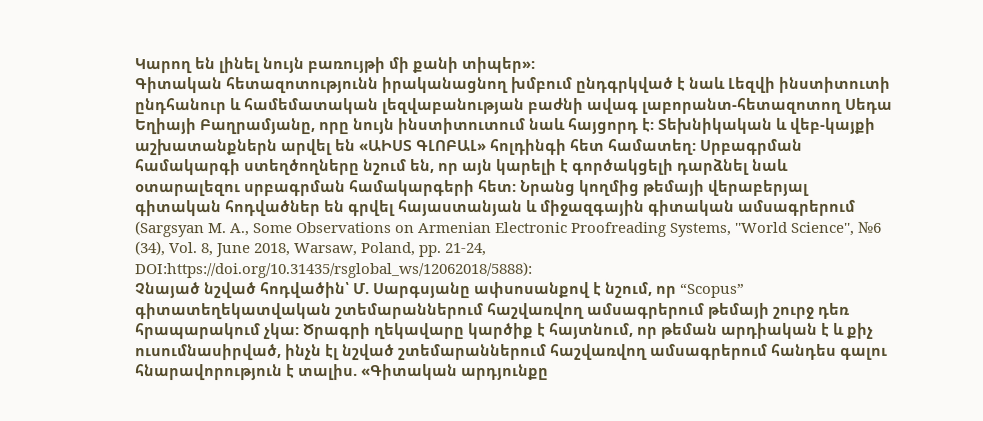Կարող են լինել նույն բառույթի մի քանի տիպեր»:
Գիտական հետազոտությունն իրականացնող խմբում ընդգրկված է նաև Լեզվի ինստիտուտի ընդհանուր և համեմատական լեզվաբանության բաժնի ավագ լաբորանտ-հետազոտող Սեդա Եղիայի Բաղրամյանը, որը նույն ինստիտուտում նաև հայցորդ է: Տեխնիկական և վեբ-կայքի աշխատանքներն արվել են «ԱԻՍՏ ԳԼՈԲԱԼ» հոլդինգի հետ համատեղ: Սրբագրման համակարգի ստեղծողները նշում են, որ այն կարելի է գործակցելի դարձնել նաև օտարալեզու սրբագրման համակարգերի հետ: Նրանց կողմից թեմայի վերաբերյալ գիտական հոդվածներ են գրվել հայաստանյան և միջազգային գիտական ամսագրերում (Sargsyan M. A., Some Observations on Armenian Electronic Proofreading Systems, ''World Science'', №6 (34), Vol. 8, June 2018, Warsaw, Poland, pp. 21-24, DOI:https://doi.org/10.31435/rsglobal_ws/12062018/5888):
Չնայած նշված հոդվածին՝ Մ. Սարգսյանը ափսոսանքով է նշում, որ “Scopus” գիտատեղեկատվական շտեմարաններում հաշվառվող ամսագրերում թեմայի շուրջ դեռ հրապարակում չկա: Ծրագրի ղեկավարը կարծիք է հայտնում, որ թեման արդիական է և քիչ ուսումնասիրված, ինչն էլ նշված շտեմարաններում հաշվառվող ամսագրերում հանդես գալու հնարավորություն է տալիս. «Գիտական արդյունքը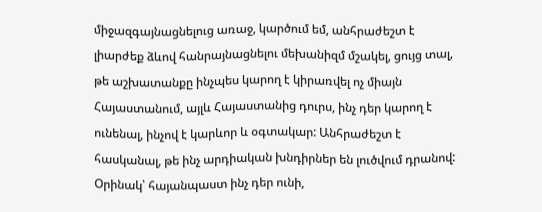միջազգայնացնելուց առաջ, կարծում եմ, անհրաժեշտ է լիարժեք ձևով հանրայնացնելու մեխանիզմ մշակել, ցույց տալ, թե աշխատանքը ինչպես կարող է կիրառվել ոչ միայն Հայաստանում, այլև Հայաստանից դուրս, ինչ դեր կարող է ունենալ, ինչով է կարևոր և օգտակար: Անհրաժեշտ է հասկանալ, թե ինչ արդիական խնդիրներ են լուծվում դրանով: Օրինակ՝ հայանպաստ ինչ դեր ունի,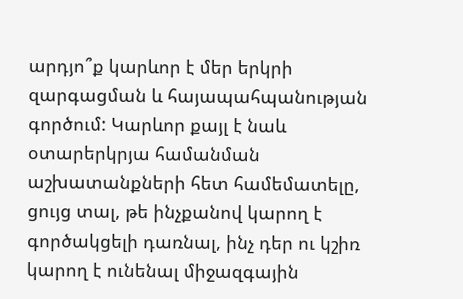արդյո՞ք կարևոր է մեր երկրի զարգացման և հայապահպանության գործում: Կարևոր քայլ է նաև օտարերկրյա համանման աշխատանքների հետ համեմատելը, ցույց տալ, թե ինչքանով կարող է գործակցելի դառնալ, ինչ դեր ու կշիռ կարող է ունենալ միջազգային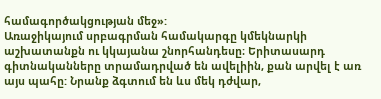համագործակցության մեջ»:
Առաջիկայում սրբագրման համակարգը կմեկնարկի աշխատանքն ու կկայանա շնորհանդեսը։ Երիտասարդ գիտնականները տրամադրված են ավելիին, քան արվել է առ այս պահը: Նրանք ձգտում են ևս մեկ դժվար,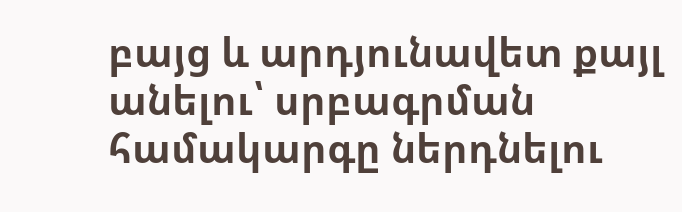բայց և արդյունավետ քայլ անելու՝ սրբագրման համակարգը ներդնելու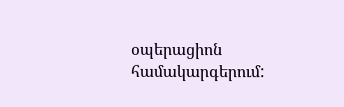օպերացիոն համակարգերում: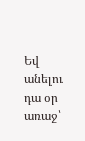Եվ անելու դա օր առաջ՝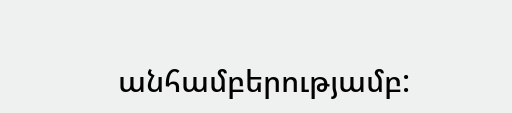անհամբերությամբ: